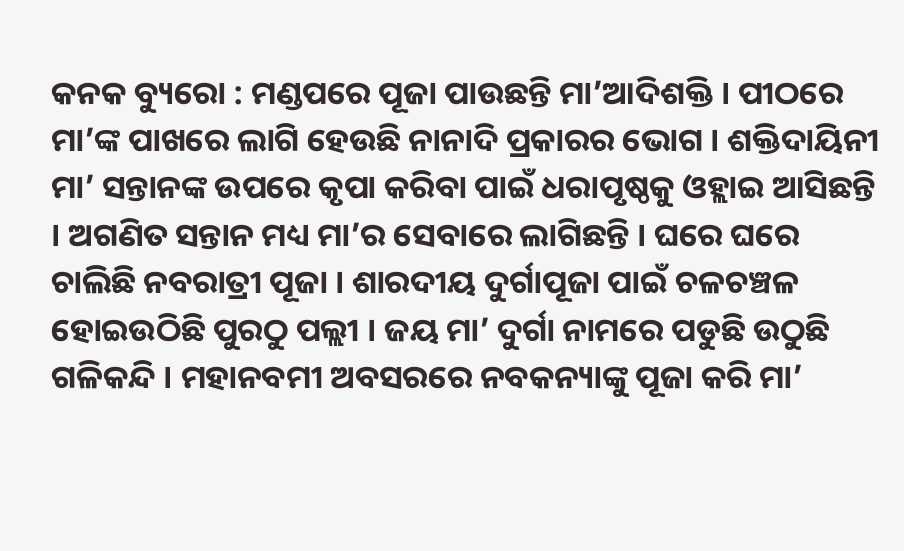କନକ ବ୍ୟୁରୋ : ମଣ୍ଡପରେ ପୂଜା ପାଉଛନ୍ତି ମା’ଆଦିଶକ୍ତି । ପୀଠରେ ମା’ଙ୍କ ପାଖରେ ଲାଗି ହେଉଛି ନାନାଦି ପ୍ରକାରର ଭୋଗ । ଶକ୍ତିଦାୟିନୀ ମା’ ସନ୍ତାନଙ୍କ ଉପରେ କୃପା କରିବା ପାଇଁ ଧରାପୃଷ୍ଠକୁ ଓହ୍ଲାଇ ଆସିଛନ୍ତି । ଅଗଣିତ ସନ୍ତାନ ମଧ୍ୟ ମା’ର ସେବାରେ ଲାଗିଛନ୍ତି । ଘରେ ଘରେ ଚାଲିଛି ନବରାତ୍ରୀ ପୂଜା । ଶାରଦୀୟ ଦୁର୍ଗାପୂଜା ପାଇଁ ଚଳଚଞ୍ଚଳ ହୋଇଉଠିଛି ପୁରଠୁ ପଲ୍ଲୀ । ଜୟ ମା’ ଦୁର୍ଗା ନାମରେ ପଡୁଛି ଉଠୁଛି ଗଳିକନ୍ଦି । ମହାନବମୀ ଅବସରରେ ନବକନ୍ୟାଙ୍କୁ ପୂଜା କରି ମା’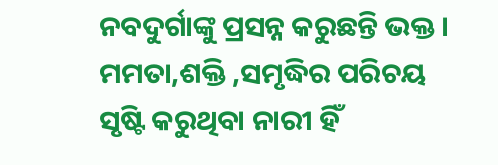ନବଦୁର୍ଗାଙ୍କୁ ପ୍ରସନ୍ନ କରୁଛନ୍ତି ଭକ୍ତ । ମମତା,ଶକ୍ତି ,ସମୃଦ୍ଧିର ପରିଚୟ ସୃଷ୍ଟି କରୁଥିବା ନାରୀ ହିଁ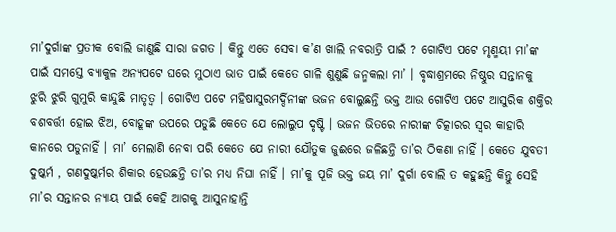ମା’ଦୁର୍ଗାଙ୍କ ପ୍ରତୀକ ବୋଲି ଜାଣୁଛି ସାରା ଜଗତ । କିନ୍ତୁ ଏତେ ସେବା କ’ଣ ଖାଲି ନବରାତ୍ରି ପାଇଁ ? ଗୋଟିଏ ପଟେ ମୃଣ୍ମୟୀ ମା’ଙ୍କ ପାଇଁ ସମସ୍ତେ ବ୍ୟାକୁଳ ଅନ୍ୟପଟେ ଘରେ ମୁଠାଏ ଭାତ ପାଇଁ କେତେ ଗାଳି ଶୁଣୁଛି ଜନ୍ମକଲା ମା’ । ବୃଦ୍ଧାଶ୍ରମରେ ନିଷ୍ଠୁର ସନ୍ତାନକୁ ଝୁରି ଝୁରି ଗୁମୁରି କାନ୍ଦୁଛି ମାତୃତ୍ବ । ଗୋଟିଏ ପଟେ ମହିଷାସୁରମର୍ଦ୍ଦିନୀଙ୍କ ଭଜନ ବୋଲୁଛନ୍ତି ଭକ୍ତ ଆଉ ଗୋଟିଏ ପଟେ ଆସୁରିକ ଶକ୍ତିର ବଶବର୍ତ୍ତୀ ହୋଇ ଝିଅ, ବୋହୂଙ୍କ ଉପରେ ପଡୁଛି କେତେ ଯେ ଲୋଲୁପ ଦୃଷ୍ଟି । ଭଜନ ଭିତରେ ନାରୀଙ୍କ ଚିତ୍କାରର ସ୍ବର କାହାରି କାନରେ ପଡୁନାହିଁ । ମା’ ମେଲାଣି ନେବା ପରି କେତେ ଯେ ନାରୀ ଯୌତୁକ ଜୁଈରେ ଜଳିଛନ୍ତି ତା’ର ଠିକଣା ନାହିଁ । କେତେ ଯୁବତୀ ଦୁଷ୍କର୍ମ , ଗଣଦୁଷ୍କର୍ମର ଶିକାର ହେଉଛନ୍ତି ତା’ର ମଧ୍ୟ ନିଘା ନାହିଁ । ମା’କୁ ପୂଜି ଭକ୍ତ ଜୟ ମା’ ଦୁର୍ଗା ବୋଲି ତ କହୁଛନ୍ତି କିନ୍ତୁ ସେହି ମା’ର ସନ୍ତାନର ନ୍ୟାୟ ପାଇଁ କେହି ଆଗକୁ ଆସୁନାହାନ୍ତି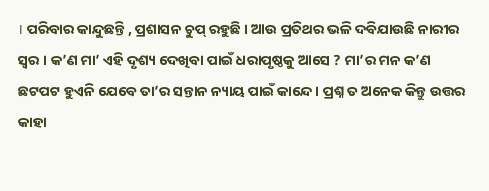। ପରିବାର କାନ୍ଦୁଛନ୍ତି , ପ୍ରଶାସନ ଚୁପ୍ ରହୁଛି । ଆଉ ପ୍ରତିଥର ଭଳି ଦବିଯାଉଛି ନାରୀର ସ୍ବର । କ’ଣ ମା’ ଏହି ଦୃଶ୍ୟ ଦେଖିବା ପାଇଁ ଧରାପୃଷ୍ଠକୁ ଆସେ ? ମା’ର ମନ କ’ଣ ଛଟପଟ ହୁଏନି ଯେବେ ତା’ର ସନ୍ତାନ ନ୍ୟାୟ ପାଇଁ କାନ୍ଦେ । ପ୍ରଶ୍ନ ତ ଅନେକ କିନ୍ତୁ ଉତ୍ତର କାହା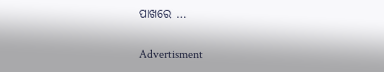ପାଖରେ …

Advertisment